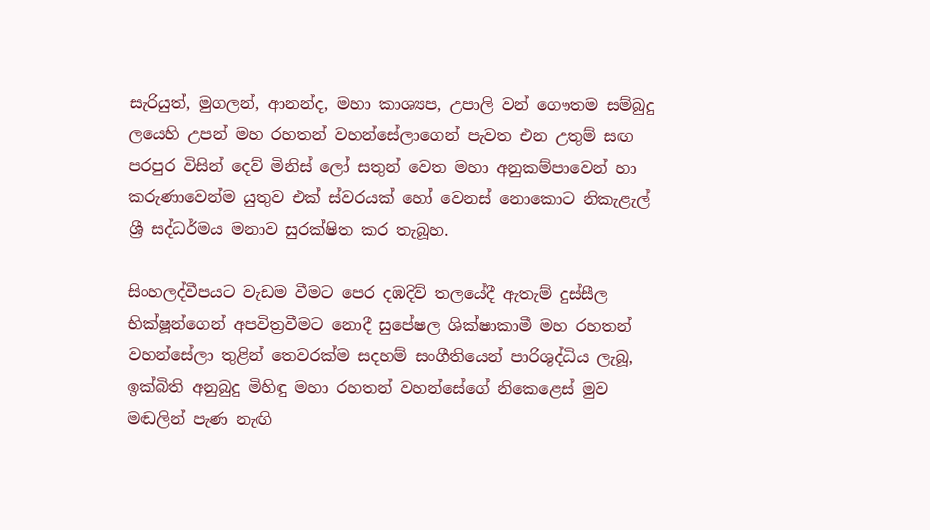සැරියුත්, මුගලන්, ආනන්ද, මහා කාශ්‍යප, උපාලි වන් ගෞතම සම්බුදු ලයෙහි උපන් මහ රහතන් වහන්සේලාගෙන් පැවත එන උතුම් සඟ පරපුර විසින් දෙව් මිනිස් ලෝ සතුන් වෙත මහා අනුකම්පාවෙන් හා කරුණාවෙන්ම යුතුව එක් ස්වරයක් හෝ වෙනස් නොකොට නිකැළැල් ශ්‍රී සද්ධර්මය මනාව සුරක්ෂිත කර තැබූහ.

සිංහලද්වීපයට වැඩම වීමට පෙර දඹදිව් තලයේදී ඇතැම් දුස්සීල භික්ෂූන්ගෙන් අපවිත්‍රවීමට නොදී සුපේෂල ශික්ෂාකාමී මහ රහතන් වහන්සේලා තුළින් තෙවරක්ම සදහම් සංගීතියෙන් පාරිශුද්ධිය ලැබූ, ඉක්බිති අනුබුදු මිහිඳු මහා රහතන් වහන්සේගේ නිකෙළෙස් මුව මඬලින් පැණ නැඟි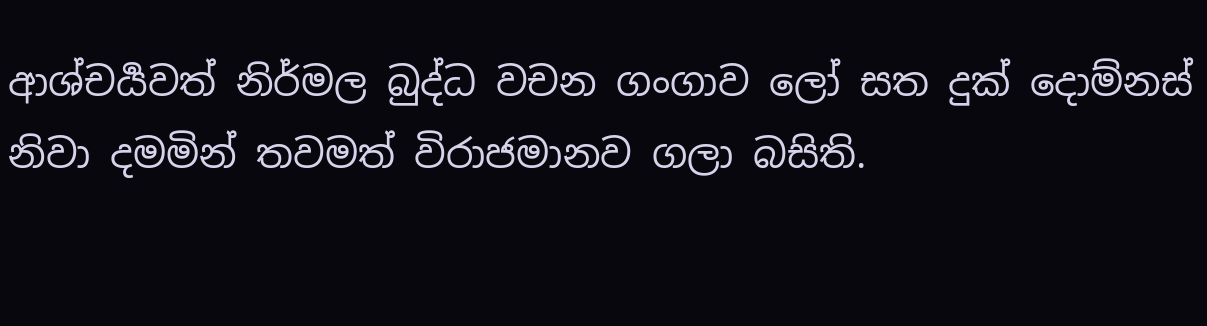ආශ්චර්‍යවත් නිර්මල බුද්ධ වචන ගංගාව ලෝ සත දුක් දොම්නස් නිවා දමමින් තවමත් විරාජමානව ගලා බසිති.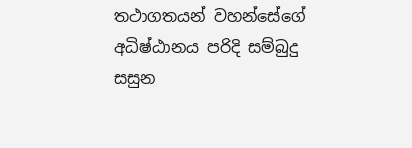තථාගතයන් වහන්සේගේ අධිෂ්ඨානය පරිදි සම්බුදු සසුන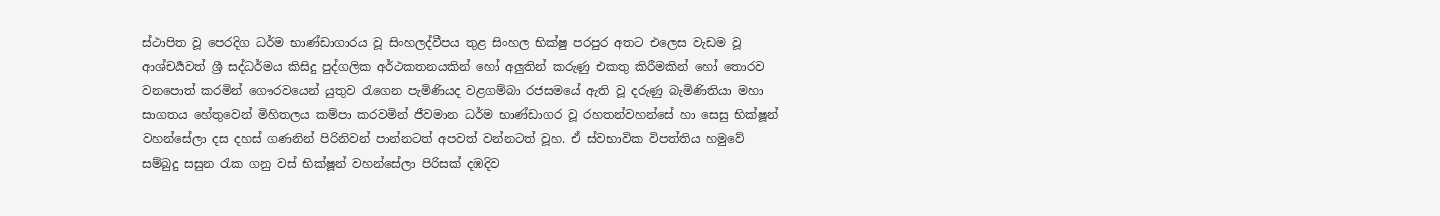ස්ථාපිත වූ පෙරදිග ධර්ම භාණ්ඩාගාරය වූ සිංහලද්වීපය තුළ සිංහල භික්ෂු පරපුර අතට එලෙස වැඩම වූ ආශ්චර්‍යවත් ශ්‍රී සද්ධර්මය කිසිදු පුද්ගලික අර්ථකතනයකින් හෝ අලුතින් කරුණු එකතු කිරීමකින් හෝ තොරව වනපොත් කරමින් ගෞරවයෙන් යුතුව රැගෙන පැමිණියද වළගම්බා රජසමයේ ඇති වූ දරුණු බැමිණිතියා මහා සාගතය හේතුවෙන් මිහිතලය කම්පා කරවමින් ජීවමාන ධර්ම භාණ්ඩාගර වූ රහතන්වහන්සේ හා සෙසු භික්ෂූන් වහන්සේලා දස දහස් ගණනින් පිරිනිවන් පාන්නටත් අපවත් වන්නටත් වූහ. ඒ ස්වභාවික විපත්තිය හමුවේ සම්බුදු සසුන රැක ගනු වස් භික්ෂූන් වහන්සේලා පිරිසක් දඹදිව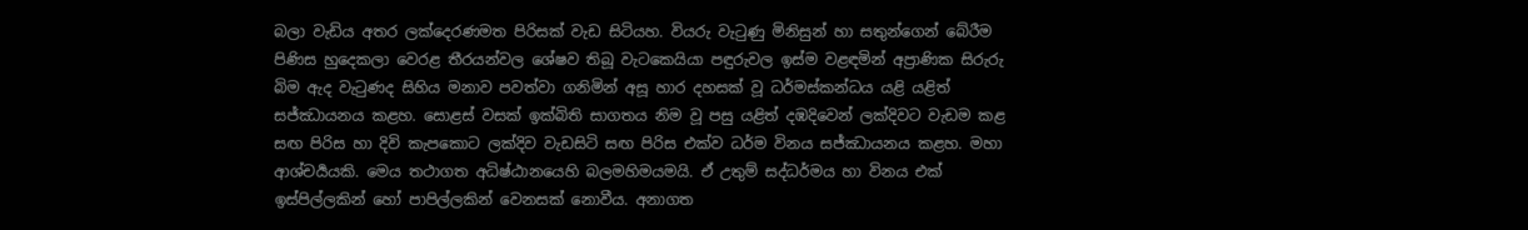බලා වැඩිය අතර ලක්දෙරණමත පිරිසක් වැඩ සිටියහ. වියරු වැටුණු මිනිසුන් හා සතුන්ගෙන් බේරීම පිණිස හුදෙකලා වෙරළ තීරයන්වල ශේෂව තිබූ වැටකෙයියා පඳුරුවල ඉස්ම වළඳමින් අප්‍රාණික සිරුරු බිම ඇද වැටුණද සිහිය මනාව පවත්වා ගනිමින් අසූ හාර දහසක් වූ ධර්මස්කන්ධය යළි යළිත් සජ්ඣායනය කළහ. සොළස් වසක් ඉක්බිති සාගතය නිම වූ පසු යළිත් දඹදිවෙන් ලක්දිවට වැඩම කළ සඟ පිරිස හා දිවි කැපකොට ලක්දිව වැඩසිටි සඟ පිරිස එක්ව ධර්ම විනය සජ්ඣායනය කළහ. මහා ආශ්චර්‍යයකි. මෙය තථාගත අධිෂ්ඨානයෙහි බලමහිමයමයි. ඒ උතුම් සද්ධර්මය හා විනය එක් ඉස්පිල්ලකින් හෝ පාපිල්ලකින් වෙනසක් නොවීය. අනාගත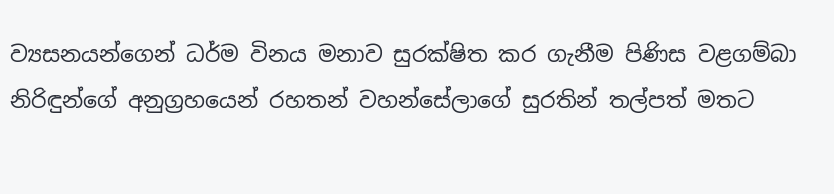ව්‍යසනයන්ගෙන් ධර්ම විනය මනාව සුරක්ෂිත කර ගැනීම පිණිස වළගම්බා නිරිඳුන්ගේ අනුග්‍රහයෙන් රහතන් වහන්සේලාගේ සුරතින් තල්පත් මතට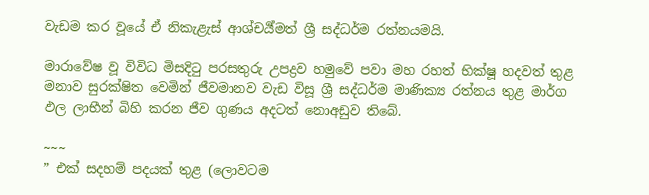වැඩම කර වූයේ ඒ නිකැළැස් ආශ්චර්‍ය්මත් ශ්‍රී සද්ධර්ම රත්නයමයි.

මාරාවේෂ වූ විවිධ මිසදිටු පරසතුරු උපද්‍රව හමුවේ පවා මහ රහත් භික්ෂූ හදවත් තුළ මනාව සුරක්ෂිත වෙමින් ජීවමානව වැඩ විසූ ශ්‍රී සද්ධර්ම මාණික්‍ය රත්නය තුළ මාර්ග ඵල ලාභීන් බිහි කරන ජීව ගුණය අදටත් නොඅඩුව තිබේ.

~~~
” එක් සදහම් පදයක් තුළ (ලොවටම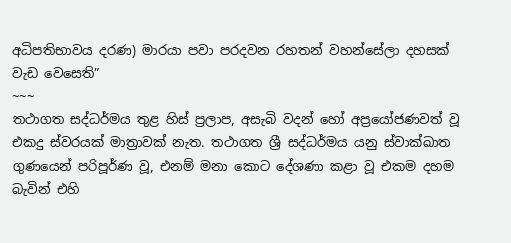අධිපතිභාවය දරණ) මාරයා පවා පරදවන රහතන් වහන්සේලා දහසක් වැඩ වෙසෙති”
~~~
තථාගත සද්ධර්මය තුළ හිස් ප්‍රලාප, අසැබි වදන් හෝ අප්‍රයෝජණවත් වූ එකදු ස්වරයක් මාත්‍රාවක් නැත. තථාගත ශ්‍රී සද්ධර්මය යනු ස්වාක්ඛාත ගුණයෙන් පරිපූර්ණ වූ, එනම් මනා කොට දේශණා කළා වූ එකම දහම බැවින් එහි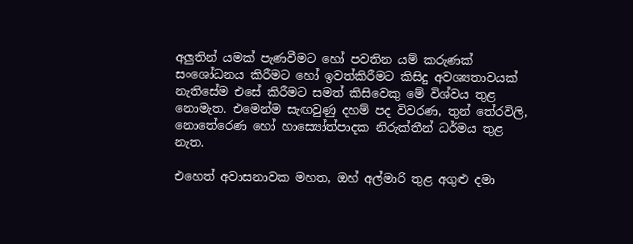අලුතින් යමක් පැණවීමට හෝ පවතින යම් කරුණක් සංශෝධනය කිරීමට හෝ ඉවත්කිරීමට කිසිදු අවශ්‍යතාවයක් නැතිසේම එසේ කිරීමට සමත් කිසිවෙකු මේ විශ්වය තුළ නොමැත. එමෙන්ම සැඟවුණු දහම් පද විවරණ, තුන් තේරවිලි, නොතේරෙණ හෝ හාස්‍යෝත්පාදක නිරුක්තීන් ධර්මය තුළ නැත.

එහෙත් අවාසනාවක මහත, ඔහ් අල්මාරි තුළ අගුළු දමා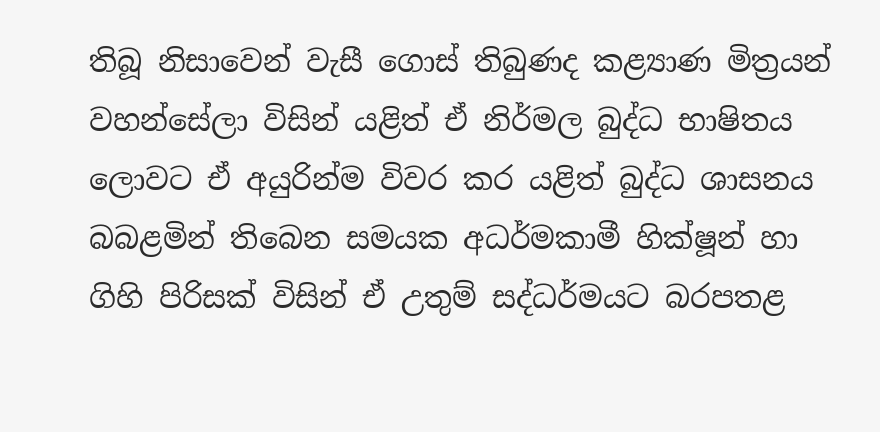තිබූ නිසාවෙන් වැසී ගොස් තිබුණද කළ්‍යාණ මිත්‍රයන් වහන්සේලා විසින් යළිත් ඒ නිර්මල බුද්ධ භාෂිතය ලොවට ඒ අයුරින්ම විවර කර යළිත් බුද්ධ ශාසනය බබළමින් තිබෙන සමයක අධර්මකාමී හික්ෂූන් හා ගිහි පිරිසක් විසින් ඒ උතුම් සද්ධර්මයට බරපතළ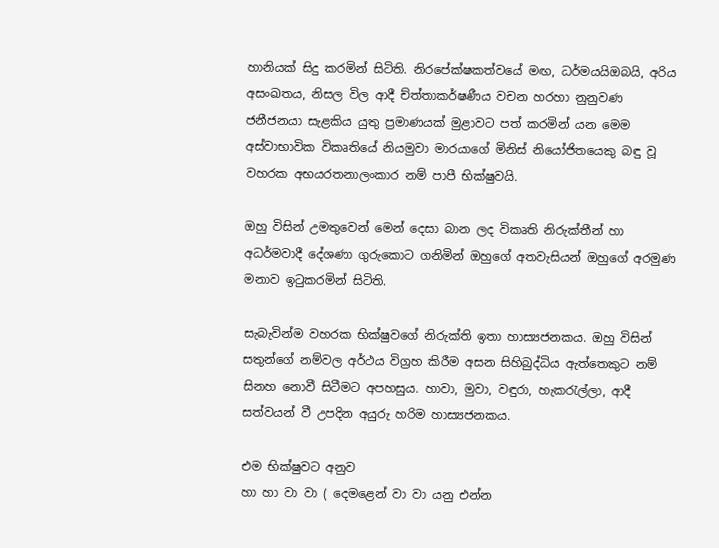හානියක් සිදු කරමින් සිටිති. නිරපේක්ෂකත්වයේ මඟ, ධර්මයයිඔබයි, අරිය අසංඛතය, නිසල විල ආදී ච්ත්තාකර්ෂණීය වචන හරහා නුනුවණ ජනීජනයා සැළකිය යුතු ප්‍රමාණයක් මුළාවට පත් කරමින් යන මෙම අස්වාභාවික විකෘතියේ නියමුවා මාරයාගේ මිනිස් නියෝජිතයෙකු බඳු වූ වහරක අභයරතනාලංකාර නම් පාපී භික්ෂුවයි.

ඔහු විසින් උමතුවෙන් මෙන් දෙසා බාන ලද විකෘති නිරුක්තීන් හා අධර්මවාදී දේශණා ගුරුකොට ගනිමින් ඔහුගේ අතවැසියන් ඔහුගේ අරමුණ මනාව ඉටුකරමින් සිටිති.

සැබැවින්ම වහරක භික්ෂුවගේ නිරුක්ති ඉතා හාස්‍යජනකය. ඔහු විසින් සතුන්ගේ නම්වල අර්ථය විග්‍රහ කිරීම අසන සිහිබුද්ධිය ඇත්තෙකුට නම් සිනහ නොවී සිටීමට අපහසුය. හාවා, මුවා, වඳුරා, හැකරැල්ලා, ආදී සත්වයන් වී උපදින අයුරු හරිම හාස්‍යජනකය.

එම භික්ෂුවට අනුව
හා හා වා වා ( දෙමළෙන් වා වා යනු එන්න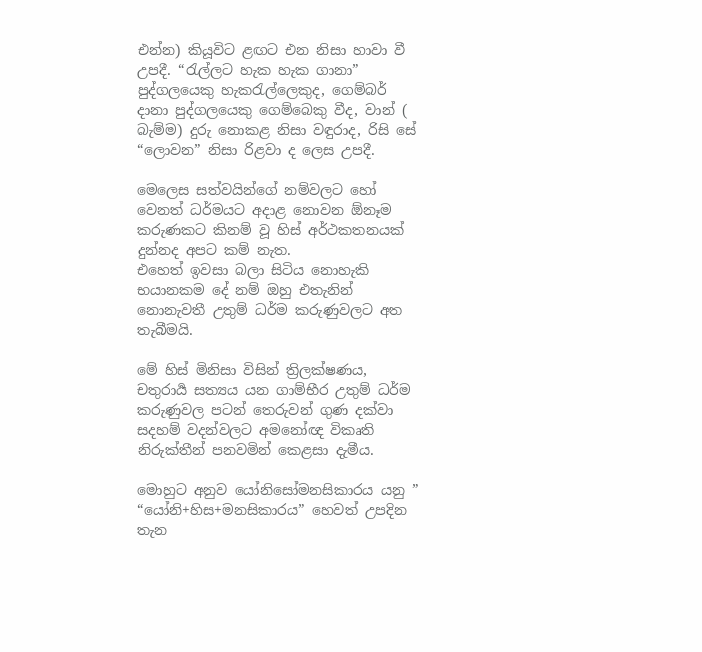එන්න) කියූවිට ළඟට එන නිසා හාවා වී උපදී. “රැල්ලට හැක හැක ගානා” පුද්ගලයෙකු හැකරැල්ලෙකුද, ගෙම්බර් දානා පුද්ගලයෙකු ගෙම්බෙකු වීද, වාන් ( බැම්ම) දුරු නොකළ නිසා වඳුරාද, රිසි සේ “ලොවන” නිසා රිළවා ද ලෙස උපදී.

මෙලෙස සත්වයින්ගේ නම්වලට හෝ වෙනත් ධර්මයට අදාළ නොවන ඕනෑම කරුණකට කිනම් වූ හිස් අර්ථකතනයක් දුන්නද අපට කම් නැත.
එහෙත් ඉවසා බලා සිටිය නොහැකි භයානකම දේ නම් ඔහු එතැනින් නොනැවතී උතුම් ධර්ම කරුණුවලට අත තැබීමයි.

මේ හිස් මිනිසා විසින් ත්‍රිලක්ෂණය, චතුරාර්‍ය සත්‍යය යන ගාම්භීර උතුම් ධර්ම කරුණුවල පටන් තෙරුවන් ගුණ දක්වා සදහම් වදන්වලට අමනෝඥ විකෘති නිරුක්තීන් පනවමින් කෙළසා දැමීය.

මොහුට අනුව යෝනිසෝමනසිකාරය යනු ” “යෝනි+හිස+මනසිකාරය” හෙවත් උපදින තැන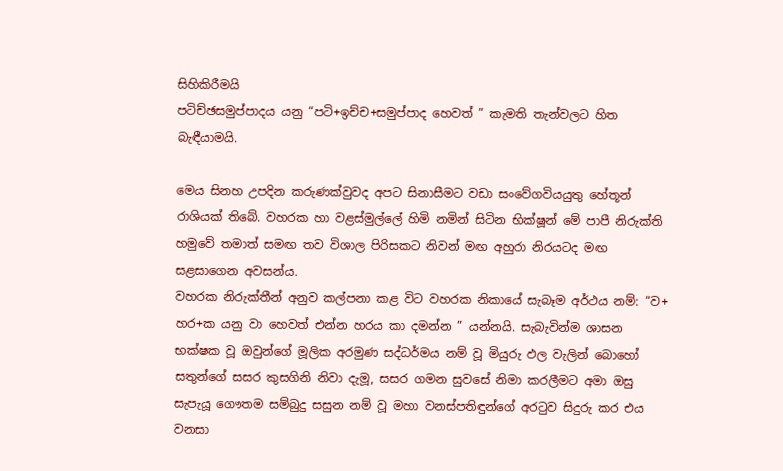සිහිකිරීමයි
පටිච්ඡසමුප්පාදය යනු “පටි+ඉච්ච+සමුප්පාද හෙවත් ” කැමති තැන්වලට හිත බැඳීයාමයි.

මෙය සිනහ උපදින කරුණක්වුවද අපට සිනාසීමට වඩා සංවේගවියයුතු හේතූන් රාශියක් තිබේ. වහරක හා වළස්මුල්ලේ හිමි නමින් සිටින භික්ෂූන් මේ පාපී නිරුක්ති හමුවේ තමාත් සමඟ තව විශාල පිරිසකට නිවන් මඟ අහුරා නිරයටද මඟ සළසාගෙන අවසන්ය.
වහරක නිරුක්තීන් අනුව කල්පනා කළ විට වහරක නිකායේ සැබෑම අර්ථය නම්: “ව+ හර+ක යනු වා හෙවත් එන්න හරය කා දමන්න ” යන්නයි. සැබැවින්ම ශාසන භක්ෂක වූ ඔවුන්ගේ මූලික අරමුණ සද්ධර්මය නම් වූ මියුරු ඵල වැලින් බොහෝ සතුන්ගේ සසර කුසගිනි නිවා දැමූ, සසර ගමන සුවසේ නිමා කරලීමට අමා ඔසු සැපැයූ ගෞතම සම්බුදු සසුන නම් වූ මහා වනස්පතිඳුන්ගේ අරටුව සිදුරු කර එය වනසා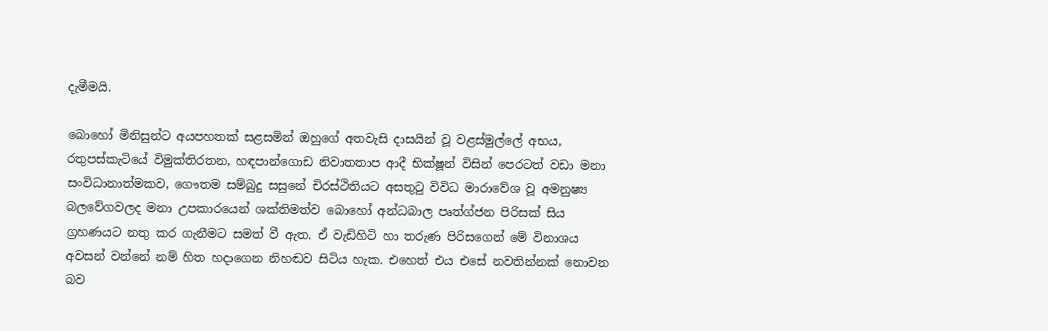දැමීමයි.

බොහෝ මිනිසුන්ට අයපහතක් සළසමින් ඔහුගේ අතවැසි දාසයින් වූ වළස්මුල්ලේ අභය, රතුපස්කැටියේ විමුක්තිරතන, හඳපාන්ගොඩ නිවාතතාප ආදී භික්ෂූන් විසින් පෙරටත් වඩා මනා සංවිධානාත්මකව, ගෞතම සම්බුදු සසුනේ චිරස්ථිතියට අසතුටු විවිධ මාරාවේශ වූ අමනුෂ්‍ය බලවේගවලද මනා උපකාරයෙන් ශක්තිමත්ව බොහෝ අන්ධබාල පෘත්ග්ජන පිරිසක් සිය ග්‍රහණයට නතු කර ගැනීමට සමත් වී ඇත. ඒ වැඩිහිටි හා තරුණ පිරිසගෙන් මේ විනාශය අවසන් වන්නේ නම් හිත හදාගෙන නිහඬව සිටිය හැක. එහෙත් එය එසේ නවතින්නක් නොවන බව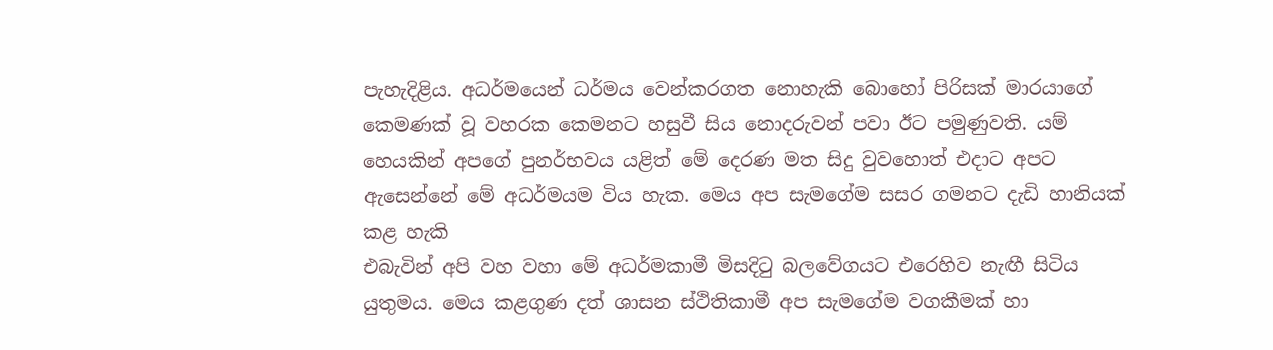පැහැදිළිය. අධර්මයෙන් ධර්මය වෙන්කරගත නොහැකි බොහෝ පිරිසක් මාරයාගේ කෙමණක් වූ වහරක කෙමනට හසුවී සිය නොදරුවන් පවා ඊට පමුණුවති. යම් හෙයකින් අපගේ පුනර්භවය යළිත් මේ දෙරණ මත සිදු වුවහොත් එදාට අපට ඇසෙන්නේ මේ අධර්මයම විය හැක. මෙය අප සැමගේම සසර ගමනට දැඩි හානියක් කළ හැකි
එබැවින් අපි වහ වහා මේ අධර්මකාමී මිසදිටු බලවේගයට එරෙහිව නැඟී සිටිය යුතුමය. මෙය කළගුණ දත් ශාසන ස්ථිතිකාමී අප සැමගේම වගකීමක් හා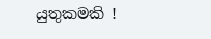යුතුකමකි !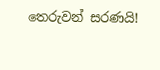තෙරුවන් සරණයි!